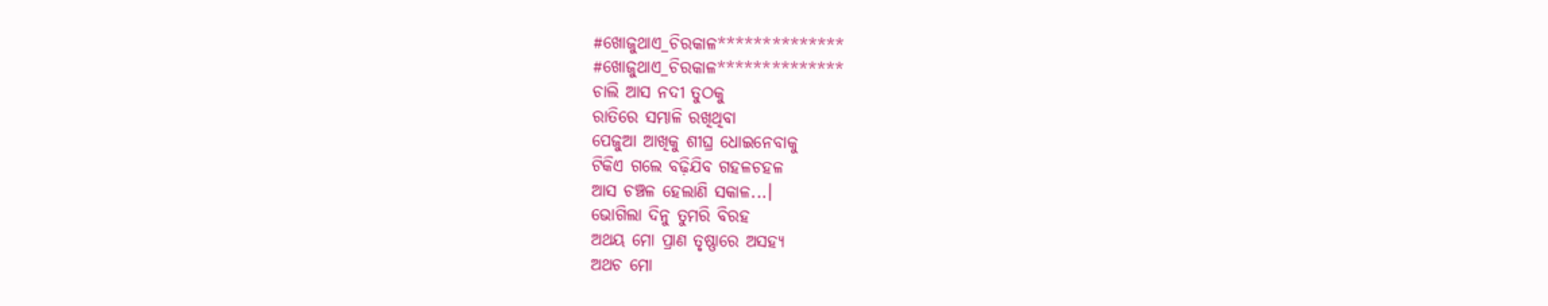#ଖୋଜୁଥାଏ_ଚିରକାଳ**************
#ଖୋଜୁଥାଏ_ଚିରକାଳ**************
ଚାଲି ଆସ ନଦୀ ତୁଠକୁ
ରାତିରେ ସମ୍ଭାଳି ରଖିଥିବା
ପେଜୁଆ ଆଖିକୁ ଶୀଘ୍ର ଧୋଇନେବାକୁ
ଟିକିଏ ଗଲେ ବଢ଼ିଯିବ ଗହଳଚହଳ
ଆସ ଚଞ୍ଚଳ ହେଲାଣି ସକାଳ...।
ଭୋଗିଲା ଦିନୁ ତୁମରି ବିରହ
ଅଥୟ ମୋ ପ୍ରାଣ ତୃଷ୍ଣାରେ ଅସହ୍ୟ
ଅଥଚ ମୋ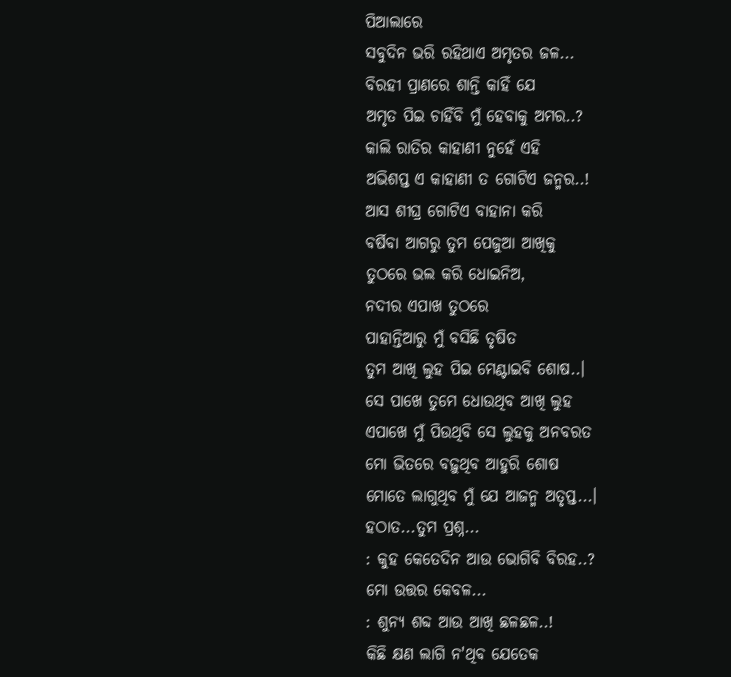ପିଆଲାରେ
ସବୁଦିନ ଭରି ରହିଥାଏ ଅମୃତର ଜଳ...
ବିରହୀ ପ୍ରାଣରେ ଶାନ୍ତି କାହିଁ ଯେ
ଅମୃତ ପିଇ ଚାହିଁବି ମୁଁ ହେବାକୁ ଅମର..?
କାଲି ରାତିର କାହାଣୀ ନୁହେଁ ଏହି
ଅଭିଶପ୍ତ ଏ କାହାଣୀ ତ ଗୋଟିଏ ଜନ୍ମର..!
ଆସ ଶୀଘ୍ର ଗୋଟିଏ ବାହାନା କରି
ବର୍ଷିବା ଆଗରୁ ତୁମ ପେଜୁଆ ଆଖିକୁ
ତୁଠରେ ଭଲ କରି ଧୋଇନିଅ,
ନଦୀର ଏପାଖ ତୁଠରେ
ପାହାନ୍ତିଆରୁ ମୁଁ ବସିଛି ତୃଷିତ
ତୁମ ଆଖି ଲୁହ ପିଇ ମେଣ୍ଟାଇବି ଶୋଷ..।
ସେ ପାଖେ ତୁମେ ଧୋଉଥିବ ଆଖି ଲୁହ
ଏପାଖେ ମୁଁ ପିଉଥିବି ସେ ଲୁହକୁ ଅନବରତ
ମୋ ଭିତରେ ବଢ଼ୁଥିବ ଆହୁରି ଶୋଷ
ମୋତେ ଲାଗୁଥିବ ମୁଁ ଯେ ଆଜନ୍ମ ଅତୃପ୍ତ...।
ହଠାତ...ତୁମ ପ୍ରଶ୍ନ...
: କୁହ କେତେଦିନ ଆଉ ଭୋଗିବି ବିରହ..?
ମୋ ଉତ୍ତର କେବଳ...
: ଶୁନ୍ୟ ଶବ୍ଦ ଆଉ ଆଖି ଛଳଛଳ..!
କିଛି କ୍ଷଣ ଲାଗି ନ'ଥିବ ଯେତେକ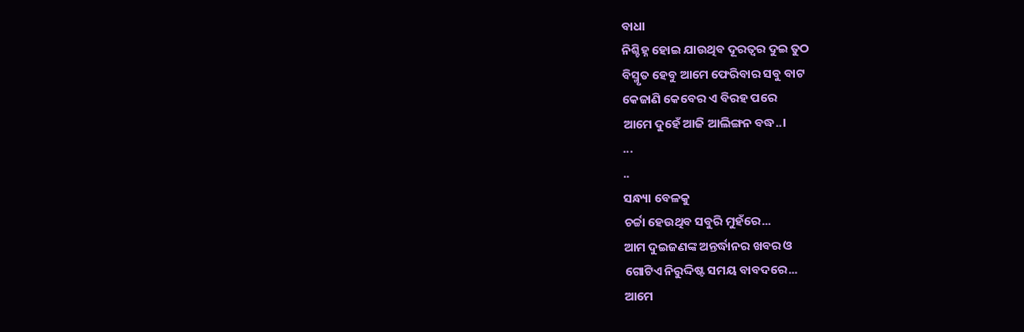ବାଧା
ନିଶ୍ଚିହ୍ନ ହୋଇ ଯାଉଥିବ ଦୂରତ୍ୱର ଦୁଇ ତୁଠ
ବିସ୍ମୃତ ହେବୁ ଆମେ ଫେରିବାର ସବୁ ବାଟ
କେଜାଣି କେବେର ଏ ବିରହ ପରେ
ଆମେ ଦୁହେଁ ଆଜି ଆଲିଙ୍ଗନ ବଦ୍ଧ..।
...
..
ସନ୍ଧ୍ୟା ବେଳକୁ
ଚର୍ଚ୍ଚା ହେଉଥିବ ସବୁରି ମୁହଁରେ...
ଆମ ଦୁଇଜଣଙ୍କ ଅନ୍ତର୍ଦ୍ଧାନର ଖବର ଓ
ଗୋଟିଏ ନିରୁଦ୍ଦିଷ୍ଟ ସମୟ ବାବଦରେ...
ଆମେ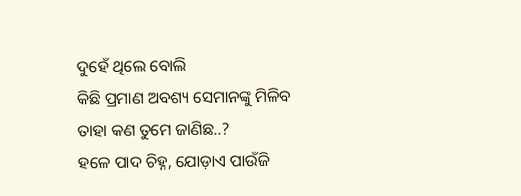ଦୁହେଁ ଥିଲେ ବୋଲି
କିଛି ପ୍ରମାଣ ଅବଶ୍ୟ ସେମାନଙ୍କୁ ମିଳିବ
ତାହା କଣ ତୁମେ ଜାଣିଛ..?
ହଳେ ପାଦ ଚିହ୍ନ, ଯୋଡ଼ାଏ ପାଉଁଜି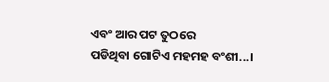ଏବଂ ଆର ପଟ ତୁଠରେ
ପଡିଥିବା ଗୋଟିଏ ମହମହ ବଂଶୀ...।